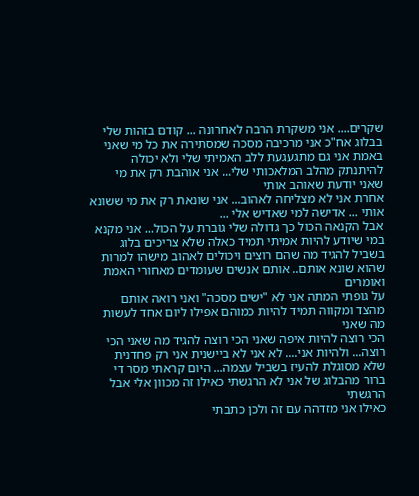שקרים.... אני משקרת הרבה לאחרונה ... קודם בזהות שלי בבלוג אח"כ אני מרכיבה מסכה שמסתירה את כל מי שאני באמת אני גם מתגעגעת ללב האמיתי שלי ולא יכולה להיתנתק מהלב המלאכותי שלי... אני אוהבת רק את מי שאני יודעת שאוהב אותי
אחרת אני לא מצליחה לאהוב... אני שונאת רק את מי ששונא אותי ... אדישה למי שאדיש אלי ...
אבל הקנאה הכול כך גדולה שלי גוברת על הכול... אני מקנא במי שיודע להיות אמיתי תמיד כאלה שלא צריכים בלוג
בשביל להגיד מה שהם רוצים ויכולים לאהוב מישהו למרות שהוא שונא אותם.. אותם אנשים שעומדים מאחורי האמת ואומרים
על גופתי המתה אני לא "ישים מסכה" ואני רואה אותם מהצד ומקווה תמיד להיות כמוהם אפילו ליום אחד לעשות מה שאני
הכי רוצה להיות איפה שאני הכי רוצה להגיד מה שאני הכי רוצה... ולהיות אני.... לא אני לא ביישנית אני רק פחדנית
שלא מסוגלת להעיז בשביל עצמה... היום קראתי מסר די ברור מהבלוג של אני לא הרגשתי כאילו זה מכוון אלי אבל הרגשתי
כאילו אני מזדהה עם זה ולכן כתבתי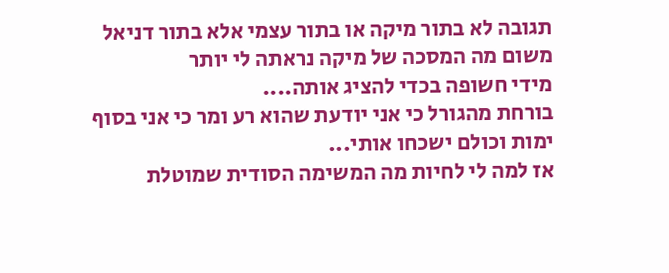תגובה לא בתור מיקה או בתור עצמי אלא בתור דניאל משום מה המסכה של מיקה נראתה לי יותר
מידי חשופה בכדי להציג אותה....
בורחת מהגורל כי אני יודעת שהוא רע ומר כי אני בסוף ימות וכולם ישכחו אותי...
אז למה לי לחיות מה המשימה הסודית שמוטלת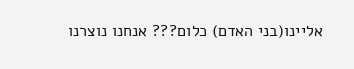אליינו(בני האדם) כלום??? אנחנו נוצרנו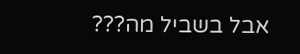אבל בשביל מה???